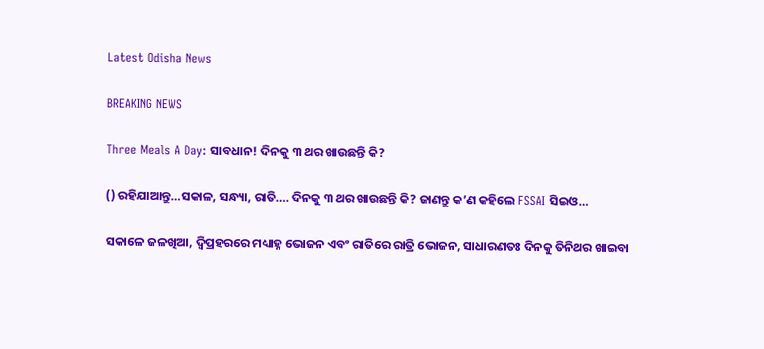Latest Odisha News

BREAKING NEWS

Three Meals A Day: ସାବଧାନ! ଦିନକୁ ୩ ଥର ଖାଉଛନ୍ତି କି?

() ରହିଯାଆନ୍ତୁ…ସକାଳ, ସନ୍ଧ୍ୟା, ରାତି…. ଦିନକୁ ୩ ଥର ଖାଉଛନ୍ତି କି? ଜାଣନ୍ତୁ କ’ଣ କହିଲେ FSSAI ସିଇଓ…

ସକାଳେ ଜଳଖିଆ, ଦ୍ୱିପ୍ରହରରେ ମଧ୍ୟାହ୍ନ ଭୋଜନ ଏବଂ ରାତିରେ ରାତ୍ରି ଭୋଜନ, ସାଧାରଣତଃ ଦିନକୁ ତିନିଥର ଖାଇବା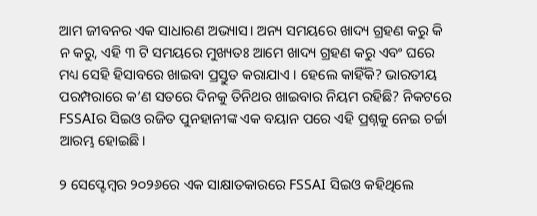ଆମ ଜୀବନର ଏକ ସାଧାରଣ ଅଭ୍ୟାସ। ଅନ୍ୟ ସମୟରେ ଖାଦ୍ୟ ଗ୍ରହଣ କରୁ କି ନ କରୁ, ଏହି ୩ ଟି ସମୟରେ ମୁଖ୍ୟତଃ ଆମେ ଖାଦ୍ୟ ଗ୍ରହଣ କରୁ ଏବଂ ଘରେ ମଧ୍ୟ ସେହି ହିସାବରେ ଖାଇବା ପ୍ରସ୍ତୁତ କରାଯାଏ । ହେଲେ କାହିଁକି? ଭାରତୀୟ ପରମ୍ପରାରେ କ’ଣ ସତରେ ଦିନକୁ ତିନିଥର ଖାଇବାର ନିୟମ ରହିଛି? ନିକଟରେ FSSAIର ସିଇଓ ରଜିତ ପୁନହାନୀଙ୍କ ଏକ ବୟାନ ପରେ ଏହି ପ୍ରଶ୍ନକୁ ନେଇ ଚର୍ଚ୍ଚା ଆରମ୍ଭ ହୋଇଛି।

୨ ସେପ୍ଟେମ୍ବର ୨୦୨୬ରେ ଏକ ସାକ୍ଷାତକାରରେ FSSAI ସିଇଓ କହିଥିଲେ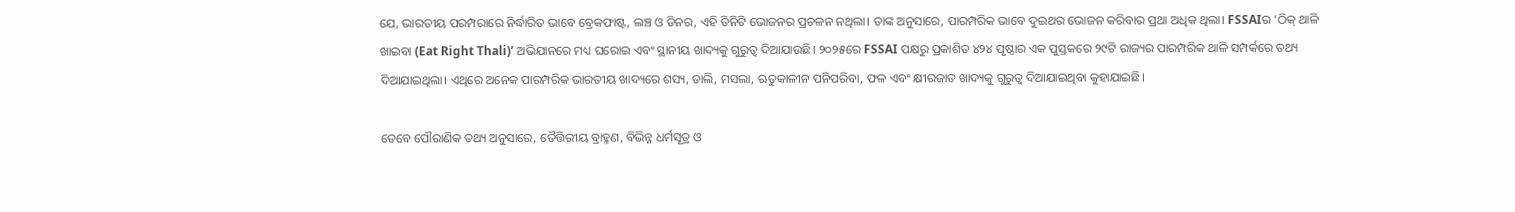ଯେ, ଭାରତୀୟ ପରମ୍ପରାରେ ନିର୍ଦ୍ଧାରିତ ଭାବେ ବ୍ରେକଫାଷ୍ଟ, ଲଞ୍ଚ ଓ ଡିନର, ଏହି ତିନିଟି ଭୋଜନର ପ୍ରଚଳନ ନଥିଲା। ତାଙ୍କ ଅନୁସାରେ, ପାରମ୍ପରିକ ଭାବେ ଦୁଇଥର ଭୋଜନ କରିବାର ପ୍ରଥା ଅଧିକ ଥିଲା। FSSAIର ‘ଠିକ୍ ଥାଳି ଖାଇବା (Eat Right Thali)’ ଅଭିଯାନରେ ମଧ୍ୟ ଘରୋଇ ଏବଂ ସ୍ଥାନୀୟ ଖାଦ୍ୟକୁ ଗୁରୁତ୍ୱ ଦିଆଯାଉଛି। ୨୦୨୫ରେ FSSAI ପକ୍ଷରୁ ପ୍ରକାଶିତ ୪୨୪ ପୃଷ୍ଠାର ଏକ ପୁସ୍ତକରେ ୨୯ଟି ରାଜ୍ୟର ପାରମ୍ପରିକ ଥାଳି ସମ୍ପର୍କରେ ତଥ୍ୟ ଦିଆଯାଇଥିଲା। ଏଥିରେ ଅନେକ ପାରମ୍ପରିକ ଭାରତୀୟ ଖାଦ୍ୟରେ ଶସ୍ୟ, ଡାଲି, ମସଲା, ଋତୁକାଳୀନ ପନିପରିବା, ଫଳ ଏବଂ କ୍ଷୀରଜାତ ଖାଦ୍ୟକୁ ଗୁରୁତ୍ୱ ଦିଆଯାଇଥିବା କୁହାଯାଇଛି।

ତେବେ ପୌରାଣିକ ତଥ୍ୟ ଅନୁସାରେ, ତୈତ୍ତିରୀୟ ବ୍ରାହ୍ମଣ, ବିଭିନ୍ନ ଧର୍ମସୂତ୍ର ଓ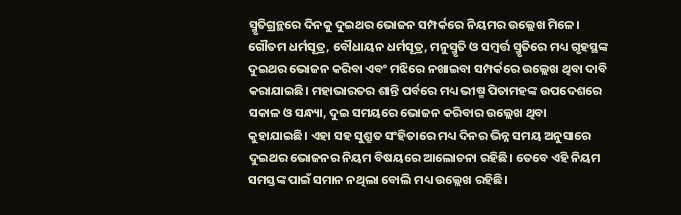ସ୍ମୃତିଗ୍ରନ୍ଥରେ ଦିନକୁ ଦୁଇଥର ଭୋଜନ ସମ୍ପର୍କରେ ନିୟମର ଉଲ୍ଲେଖ ମିଳେ। ଗୌତମ ଧର୍ମସୂତ୍ର, ବୌଧାୟନ ଧର୍ମସୂତ୍ର, ମନୁସ୍ମୃତି ଓ ସମ୍ବର୍ତ୍ତ ସ୍ମୃତିରେ ମଧ୍ୟ ଗୃହସ୍ଥଙ୍କ ଦୁଇଥର ଭୋଜନ କରିବା ଏବଂ ମଝିରେ ନଖାଇବା ସମ୍ପର୍କରେ ଉଲ୍ଲେଖ ଥିବା ଦାବି କରାଯାଇଛି। ମହାଭାରତର ଶାନ୍ତି ପର୍ବରେ ମଧ୍ୟ ଭୀଷ୍ମ ପିତାମହଙ୍କ ଉପଦେଶରେ ସକାଳ ଓ ସନ୍ଧ୍ୟା, ଦୁଇ ସମୟରେ ଭୋଜନ କରିବାର ଉଲ୍ଲେଖ ଥିବା କୁହାଯାଇଛି। ଏହା ସହ ସୁଶ୍ରୁତ ସଂହିତାରେ ମଧ୍ୟ ଦିନର ଭିନ୍ନ ସମୟ ଅନୁସାରେ ଦୁଇଥର ଭୋଜନର ନିୟମ ବିଷୟରେ ଆଲୋଚନା ରହିଛି। ତେବେ ଏହି ନିୟମ ସମସ୍ତଙ୍କ ପାଇଁ ସମାନ ନଥିଲା ବୋଲି ମଧ୍ୟ ଉଲ୍ଲେଖ ରହିଛି।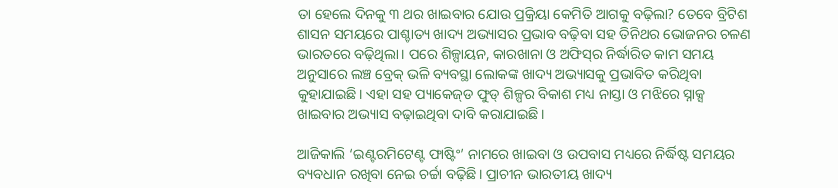ତା ହେଲେ ଦିନକୁ ୩ ଥର ଖାଇବାର ଯୋଉ ପ୍ରକ୍ରିୟା କେମିତି ଆଗକୁ ବଢ଼ିଲା? ତେବେ ବ୍ରିଟିଶ ଶାସନ ସମୟରେ ପାଶ୍ଚାତ୍ୟ ଖାଦ୍ୟ ଅଭ୍ୟାସର ପ୍ରଭାବ ବଢ଼ିବା ସହ ତିନିଥର ଭୋଜନର ଚଳଣ ଭାରତରେ ବଢ଼ିଥିଲା। ପରେ ଶିଳ୍ପାୟନ, କାରଖାନା ଓ ଅଫିସ୍‌ର ନିର୍ଦ୍ଧାରିତ କାମ ସମୟ ଅନୁସାରେ ଲଞ୍ଚ ବ୍ରେକ୍‌ ଭଳି ବ୍ୟବସ୍ଥା ଲୋକଙ୍କ ଖାଦ୍ୟ ଅଭ୍ୟାସକୁ ପ୍ରଭାବିତ କରିଥିବା କୁହାଯାଇଛି। ଏହା ସହ ପ୍ୟାକେଜ୍‌ଡ ଫୁଡ୍‌ ଶିଳ୍ପର ବିକାଶ ମଧ୍ୟ ନାସ୍ତା ଓ ମଝିରେ ସ୍ନାକ୍ସ ଖାଇବାର ଅଭ୍ୟାସ ବଢ଼ାଇଥିବା ଦାବି କରାଯାଇଛି।

ଆଜିକାଲି ‘ଇଣ୍ଟରମିଟେଣ୍ଟ ଫାଷ୍ଟିଂ’ ନାମରେ ଖାଇବା ଓ ଉପବାସ ମଧ୍ୟରେ ନିର୍ଦ୍ଧିଷ୍ଟ ସମୟର ବ୍ୟବଧାନ ରଖିବା ନେଇ ଚର୍ଚ୍ଚା ବଢ଼ିଛି। ପ୍ରାଚୀନ ଭାରତୀୟ ଖାଦ୍ୟ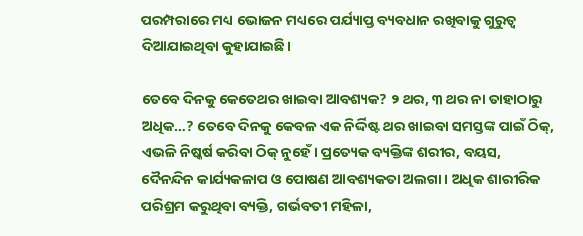ପରମ୍ପରାରେ ମଧ୍ୟ ଭୋଜନ ମଧ୍ୟରେ ପର୍ଯ୍ୟାପ୍ତ ବ୍ୟବଧାନ ରଖିବାକୁ ଗୁରୁତ୍ୱ ଦିଆଯାଇଥିବା କୁହାଯାଇଛି।

ତେବେ ଦିନକୁ କେତେଥର ଖାଇବା ଆବଶ୍ୟକ? ୨ ଥର, ୩ ଥର ନା ତାହାଠାରୁ ଅଧିକ…? ତେବେ ଦିନକୁ କେବଳ ଏକ ନିର୍ଦ୍ଦିଷ୍ଟ ଥର ଖାଇବା ସମସ୍ତଙ୍କ ପାଇଁ ଠିକ୍, ଏଭଳି ନିଷ୍କର୍ଷ କରିବା ଠିକ୍ ନୁହେଁ। ପ୍ରତ୍ୟେକ ବ୍ୟକ୍ତିଙ୍କ ଶରୀର, ବୟସ, ଦୈନନ୍ଦିନ କାର୍ଯ୍ୟକଳାପ ଓ ପୋଷଣ ଆବଶ୍ୟକତା ଅଲଗା। ଅଧିକ ଶାରୀରିକ ପରିଶ୍ରମ କରୁଥିବା ବ୍ୟକ୍ତି, ଗର୍ଭବତୀ ମହିଳା,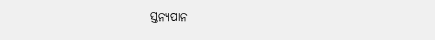ସ୍ତନ୍ୟପାନ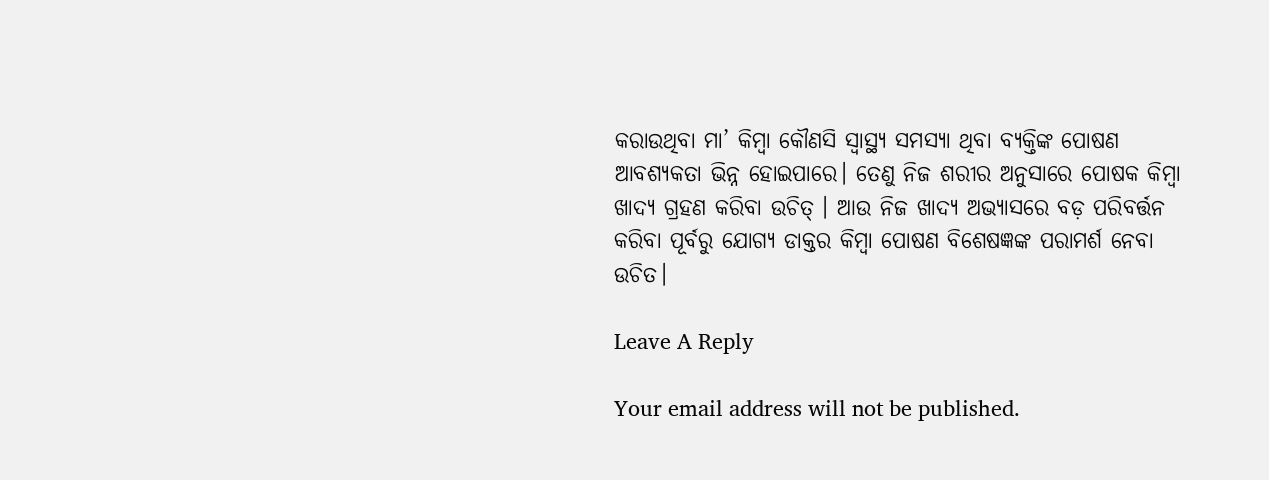କରାଉଥିବା ମା’ କିମ୍ବା କୌଣସି ସ୍ୱାସ୍ଥ୍ୟ ସମସ୍ୟା ଥିବା ବ୍ୟକ୍ତିଙ୍କ ପୋଷଣ ଆବଶ୍ୟକତା ଭିନ୍ନ ହୋଇପାରେ। ତେଣୁ ନିଜ ଶରୀର ଅନୁସାରେ ପୋଷକ କିମ୍ବା ଖାଦ୍ୟ ଗ୍ରହଣ କରିବା ଉଚିତ୍ । ଆଉ ନିଜ ଖାଦ୍ୟ ଅଭ୍ୟାସରେ ବଡ଼ ପରିବର୍ତ୍ତନ କରିବା ପୂର୍ବରୁ ଯୋଗ୍ୟ ଡାକ୍ତର କିମ୍ବା ପୋଷଣ ବିଶେଷଜ୍ଞଙ୍କ ପରାମର୍ଶ ନେବା ଉଚିତ।

Leave A Reply

Your email address will not be published.